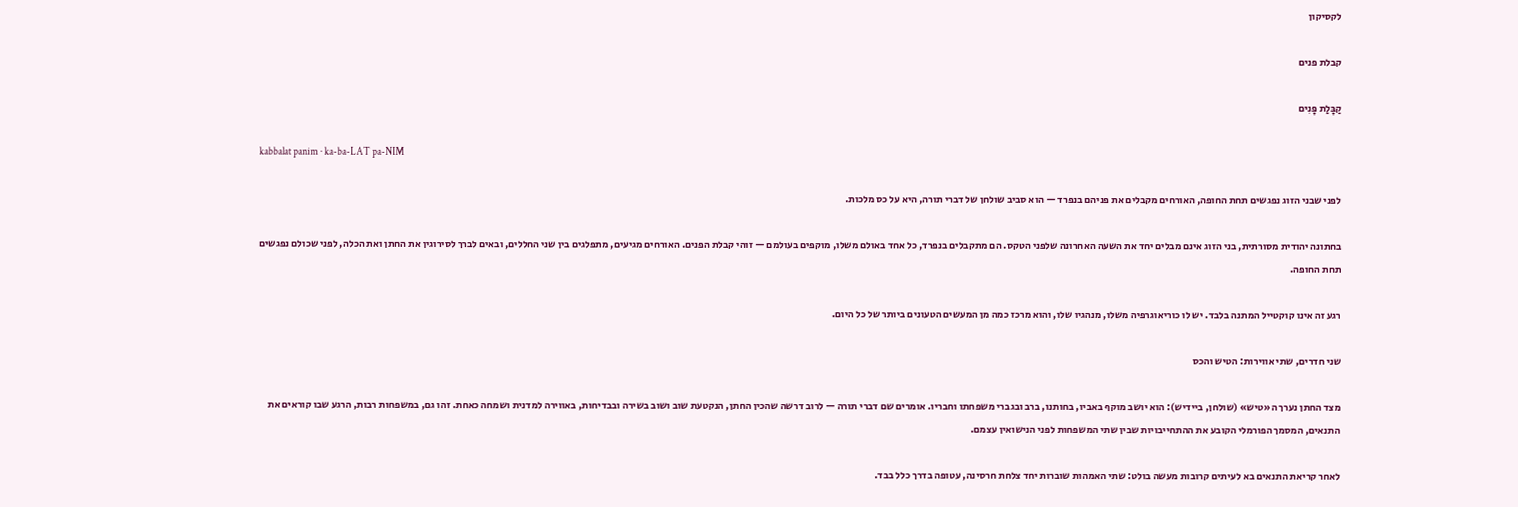לקסיקון

קבלת פנים

קַבָּלַת פָּנִים

kabbalat panim · ka-ba-LAT pa-NIM

לפני שבני הזוג נפגשים תחת החופה, האורחים מקבלים את פניהם בנפרד — הוא סביב שולחן של דברי תורה, היא על כס מלכות.

בחתונה יהודית מסורתית, בני הזוג אינם מבלים יחד את השעה האחרונה שלפני הטקס. הם מתקבלים בנפרד, כל אחד באולם משלו, מוקפים בעולמם — זוהי קבלת הפנים. האורחים מגיעים, מתפלגים בין שני החללים, ובאים לברך לסירוגין את החתן ואת הכלה, לפני שכולם נפגשים תחת החופה.

רגע זה אינו קוקטייל המתנה בלבד. יש לו כוריאוגרפיה משלו, מנהגיו שלו, והוא מרכז כמה מן המעשים הטעונים ביותר של כל היום.

שני חדרים, שתי אווירות: הטיש והכס

מצד החתן נערך ה«טיש» (שולחן, ביידיש): הוא יושב מוקף באביו, בחותנו, ברב ובגברי משפחתו וחבריו. אומרים שם דברי תורה — לרוב דרשה שהכין החתן, הנקטעת שוב ושוב בשירה ובבדיחות, באווירה למדנית ושמחה כאחת. זהו גם, במשפחות רבות, הרגע שבו קוראים את התנאים, המסמך הפורמלי הקובע את ההתחייבויות שבין שתי המשפחות לפני הנישואין עצמם.

לאחר קריאת התנאים בא לעיתים קרובות מעשה בולט: שתי האמהות שוברות יחד צלחת חרסינה, עטופה בדרך כלל בבד.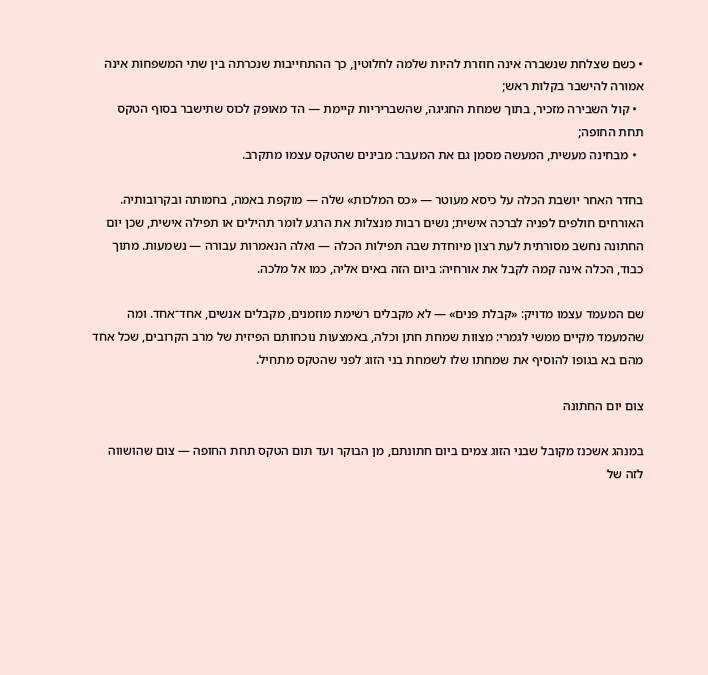• כשם שצלחת שנשברה אינה חוזרת להיות שלמה לחלוטין, כך ההתחייבות שנכרתה בין שתי המשפחות אינה אמורה להישבר בקלות ראש;
  • קול השבירה מזכיר, בתוך שמחת החגיגה, שהשבריריות קיימת — הד מאופק לכוס שתישבר בסוף הטקס תחת החופה;
  • מבחינה מעשית, המעשה מסמן גם את המעבר: מבינים שהטקס עצמו מתקרב.

בחדר האחר יושבת הכלה על כיסא מעוטר — «כס המלכות» שלה — מוקפת באמה, בחמותה ובקרובותיה. האורחים חולפים לפניה לברכה אישית; נשים רבות מנצלות את הרגע לומר תהילים או תפילה אישית, שכן יום החתונה נחשב מסורתית לעת רצון מיוחדת שבה תפילות הכלה — ואלה הנאמרות עבורה — נשמעות. מתוך כבוד, הכלה אינה קמה לקבל את אורחיה: ביום הזה באים אליה, כמו אל מלכה.

שם המעמד עצמו מדויק: «קבלת פנים» — לא מקבלים רשימת מוזמנים, מקבלים אנשים, אחד־אחד. ומה שהמעמד מקיים ממשי לגמרי: מצוות שמחת חתן וכלה, באמצעות נוכחותם הפיזית של מרב הקרובים, שכל אחד מהם בא בגופו להוסיף את שמחתו שלו לשמחת בני הזוג לפני שהטקס מתחיל.

צום יום החתונה

במנהג אשכנז מקובל שבני הזוג צמים ביום חתונתם, מן הבוקר ועד תום הטקס תחת החופה — צום שהושווה לזה של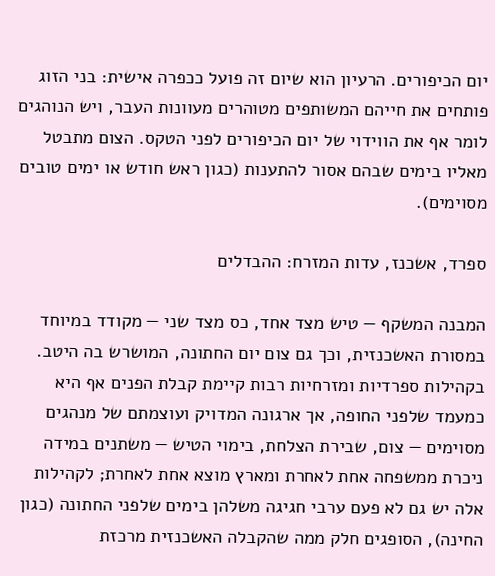יום הכיפורים. הרעיון הוא שיום זה פועל ככפרה אישית: בני הזוג פותחים את חייהם המשותפים מטוהרים מעוונות העבר, ויש הנוהגים לומר אף את הווידוי של יום הכיפורים לפני הטקס. הצום מתבטל מאליו בימים שבהם אסור להתענות (כגון ראש חודש או ימים טובים מסוימים).

ספרד, אשכנז, עדות המזרח: ההבדלים

המבנה המשקף — טיש מצד אחד, כס מצד שני — מקודד במיוחד במסורת האשכנזית, וכך גם צום יום החתונה, המושרש בה היטב. בקהילות ספרדיות ומזרחיות רבות קיימת קבלת הפנים אף היא כמעמד שלפני החופה, אך ארגונה המדויק ועוצמתם של מנהגים מסוימים — צום, שבירת הצלחת, בימוי הטיש — משתנים במידה ניכרת ממשפחה אחת לאחרת ומארץ מוצא אחת לאחרת; לקהילות אלה יש גם לא פעם ערבי חגיגה משלהן בימים שלפני החתונה (כגון החינה), הסופגים חלק ממה שהקבלה האשכנזית מרכזת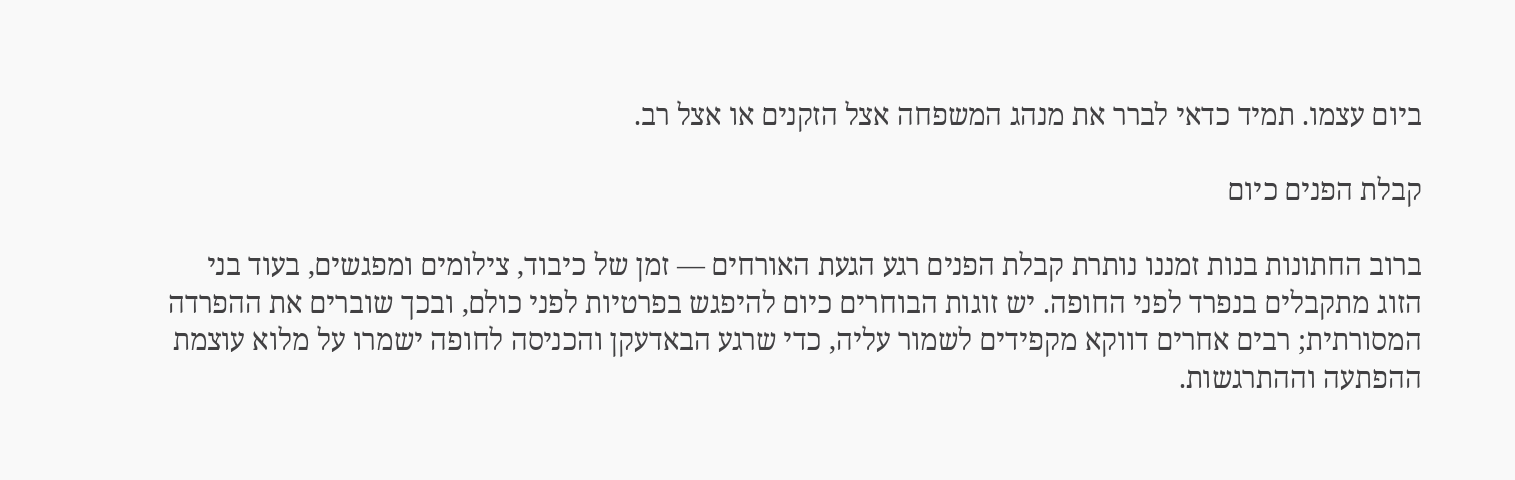ביום עצמו. תמיד כדאי לברר את מנהג המשפחה אצל הזקנים או אצל רב.

קבלת הפנים כיום

ברוב החתונות בנות זמננו נותרת קבלת הפנים רגע הגעת האורחים — זמן של כיבוד, צילומים ומפגשים, בעוד בני הזוג מתקבלים בנפרד לפני החופה. יש זוגות הבוחרים כיום להיפגש בפרטיות לפני כולם, ובכך שוברים את ההפרדה המסורתית; רבים אחרים דווקא מקפידים לשמור עליה, כדי שרגע הבאדעקן והכניסה לחופה ישמרו על מלוא עוצמת ההפתעה וההתרגשות.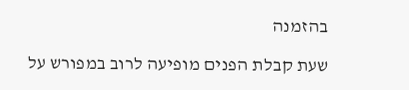בהזמנה

שעת קבלת הפנים מופיעה לרוב במפורש על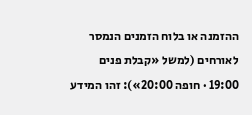ההזמנה או בלוח הזמנים הנמסר לאורחים (למשל «קבלת פנים 19:00 · חופה 20:00»): זהו המידע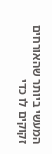המעשי ביותר שהאורחים זקוקים לו כדי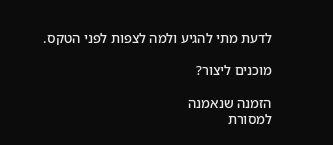לדעת מתי להגיע ולמה לצפות לפני הטקס.

מוכנים ליצור?

הזמנה שנאמנה
למסורת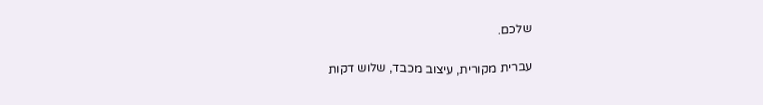שלכם.

עברית מקורית, עיצוב מכבד, שלוש דקות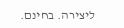ליצירה. בחינם.